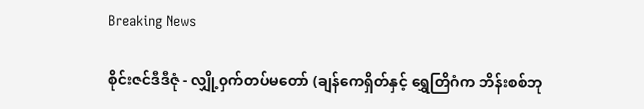Breaking News

စိုင်းဇင်ဒီဒီဇုံ - လျှို့၀ှက်တပ်မတော် (ချန်ကေရှိတ်နှင့် ရွှေတြိဂံက ဘိန်းစစ်ဘု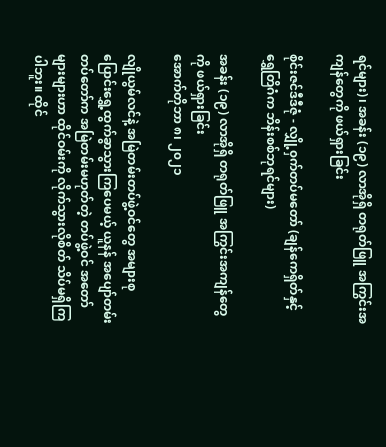ရင်များ)၊ အခန်း (၁၉) လာအိုရှိ တရုတ်ဖြူ အကြွင်းအကျန်တွေကို ဖယ်ရှားခြင်း

စိုင်းဇင်ဒီဒီဇုံ - လျှို့၀ှက်တပ်မတော် (ချန်ကေရှိတ်နှင့် ရွှေတြိဂံက ဘိန်းစစ်ဘုရင်များ)

အခန်း (၁၉) လာအိုရှိ တရုတ်ဖြူ အကြွင်းအကျန်တွေကို ဖယ်ရှားခြင်း
အောက်တိုဘာ ၈၊ ၂၀၂၁

လျိုယွမ်လင်နဲ့ အမြဲတမ်းတပ်ဖွဲ့ဝင်တွေ အများစု ပြောင်းရွှေ့ထွက်ခွာသွားကြပေမယ့် ယူနန် အပျော်တမ်း တပ်တော်က အမြဲတမ်းမဟုတ်တဲ့ တပ်ဖွဲ့ဝင် အတော်များများဟာ ထိုင်ဝမ်းကို လိုက်သွားလိုစိတ် သိပ်မရှိကြပါဘူး။ ထိုင်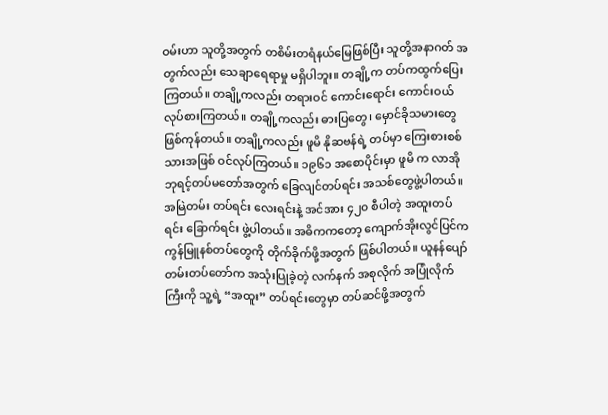ဝမ်းဟာ သူတို့အတွက် တစိမ်းတရံနယ်မြေဖြစ်ပြီး သူတို့အနာဂတ် အတွက်လည်း သေချာရေရာမှု မရှိပါဘူး။ တချို့က တပ်ကထွက်ပြေးကြတယ်။ တချို့ကလည်း တရားဝင် ကောင်းရောင်း ကောင်းဝယ် လုပ်စားကြတယ်။ တချို့ကလည်း ဓားပြတွေ၊ မှောင်ခိုသမားတွေ ဖြစ်ကုန်တယ်။ တချို့ကလည်း ဖူမိ နိုဆဗန်ရဲ့ တပ်မှာ ကြေးစားစစ်သားအဖြစ် ဝင်လုပ်ကြတယ်။ ၁၉၆၁ အစောပိုင်းမှာ ဖူမိ က လာအိုဘုရင့်တပ်မတော်အတွက် ခြေလျင်တပ်ရင်း အသစ်တွေဖွဲ့ပါတယ်။ အမြဲတမ်း တပ်ရင်း လေးရင်းနဲ့ အင်အား ၄၂၀ စီပါတဲ့ အထူးတပ်ရင်း ခြောက်ရင်း ဖွဲ့ပါတယ်။ အဓိကကတော့ ကျောက်အိုးလွင်ပြင်က ကွန်မြူနစ်တပ်တွေကို တိုက်ခိုက်ဖို့အတွက် ဖြစ်ပါတယ်။ ယူနန်ပျော်တမ်းတပ်တော်က အသုံးပြုခဲ့တဲ့ လက်နက် အစုလိုက် အပြုံလိုက်ကြီးကို သူ့ရဲ့ “အထူး” တပ်ရင်းတွေမှာ တပ်ဆင်ဖို့အတွက်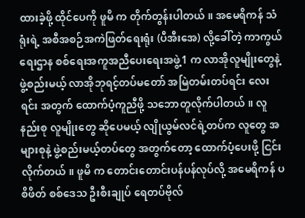ထားခဲ့ဖို့ ထိုင်ပေကို ဖူမိ က တိုက်တွန်းပါတယ်။ အမေရိကန် သံရုံးရဲ့ အစီအစဉ်အကဲဖြတ်ရေးရုံး (ပီအီးအေ) လို့ခေါ်တဲ့ ကာကွယ်ရေးဌာန စစ်ရေးအကူအညီပေးရေးအဖွဲ့1 က လာအိုလူမျိုးတွေနဲ့ ဖွဲ့စည်းမယ့် လာအိုဘုရင့်တပ်မတော် အမြဲတမ်းတပ်ရင်း လေးရင်း အတွက် ထောက်ပံ့ကူညီဖို့ သဘောတူလိုက်ပါတယ်။ လူနည်းစု လူမျိုးတွေ ဆိုပေမယ့် လျိုယွမ်လင်ရဲ့တပ်က လူတွေ အများစုနဲ့ ဖွဲ့စည်းမယ့်တပ်တွေ အတွက်တော့ ထောက်ပံ့ပေးဖို့ ငြင်းလိုက်တယ်။ ဖူမိ က တောင်းတောင်းပန်ပန်လုပ်လို့ အမေရိကန် ပစိဖိတ် စစ်ဒေသ ဦးစီးချုပ် ရေတပ်ဗိုလ်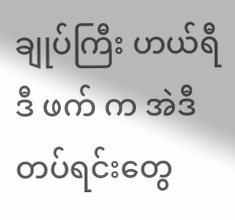ချုပ်ကြီး ဟယ်ရီ ဒီ ဖက် က အဲဒီတပ်ရင်းတွေ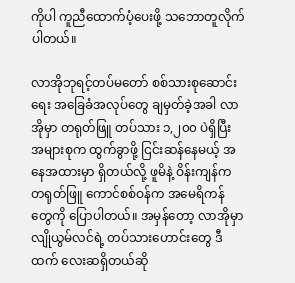ကိုပါ ကူညီထောက်ပံ့ပေးဖို့ သဘောတူလိုက်ပါတယ်။

လာအိုဘုရင့်တပ်မတော် စစ်သားစုဆောင်းရေး အခြေခံအလုပ်တွေ ချမှတ်ခဲ့အခါ လာအိုမှာ တရုတ်ဖြူ တပ်သား ၁,၂၀၀ ပဲရှိပြီး အများစုက ထွက်ခွာဖို့ ငြင်းဆန်နေမယ့် အနေအထားမှာ ရှိတယ်လို့ ဖူမိနဲ့ ဝိန်းကျန်က တရုတ်ဖြူ ကောင်စစ်ဝန်က အမေရိကန်တွေကို ပြောပါတယ်။ အမှန်တော့ လာအိုမှာ လျိုယွမ်လင်ရဲ့ တပ်သားဟောင်းတွေ ဒီထက် လေးဆရှိတယ်ဆို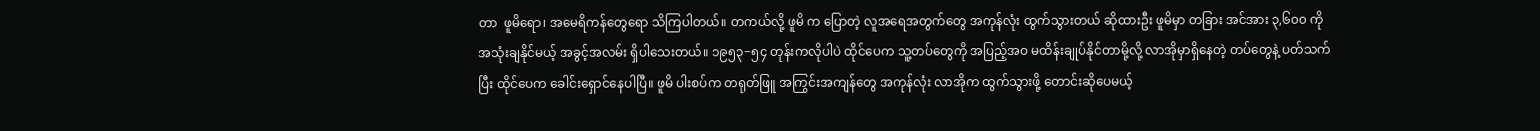တာ  ဖူမိရော၊ အမေရိကန်တွေရော သိကြပါတယ်။ တကယ်လို့ ဖူမိ က ပြောတဲ့ လူအရေအတွက်တွေ အကုန်လုံး ထွက်သွားတယ် ဆိုထားဦး ဖူမိမှာ တခြား အင်အား ၃,၆၀၀ ကို အသုံးချနိုင်မယ့် အခွင့်အလမ်း ရှိပါသေးတယ်။ ၁၉၅၃−၅၄ တုန်းကလိုပါပဲ ထိုင်ပေက သူ့တပ်တွေကို အပြည့်အဝ မထိန်းချုပ်နိုင်တာမို့လို့ လာအိုမှာရှိနေတဲ့ တပ်တွေနဲ့ ပတ်သက်ပြီး ထိုင်ပေက ခေါင်းရှောင်နေပါပြီ။ ဖူမိ ပါးစပ်က တရုတ်ဖြူ အကြွင်းအကျန်တွေ အကုန်လုံး လာအိုက ထွက်သွားဖို့ တောင်းဆိုပေမယ့်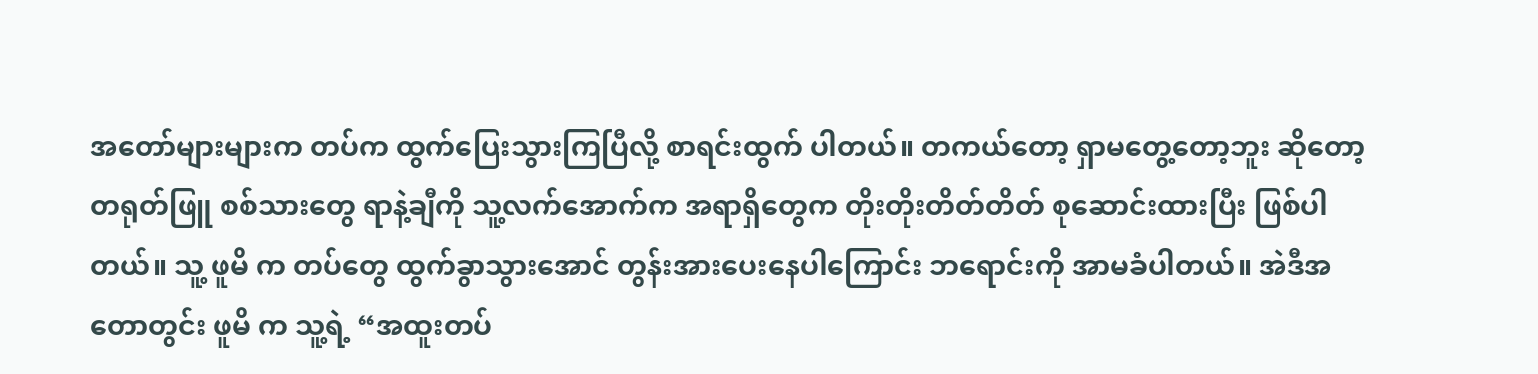အတော်များများက တပ်က ထွက်ပြေးသွားကြပြီလို့ စာရင်းထွက် ပါတယ်။ တကယ်တော့ ရှာမတွေ့တော့ဘူး ဆိုတော့ တရုတ်ဖြူ စစ်သားတွေ ရာနဲ့ချီကို သူ့လက်အောက်က အရာရှိတွေက တိုးတိုးတိတ်တိတ် စုဆောင်းထားပြီး ဖြစ်ပါတယ်။ သူ့ ဖူမိ က တပ်တွေ ထွက်ခွာသွားအောင် တွန်းအားပေးနေပါကြောင်း ဘရောင်းကို အာမခံပါတယ်။ အဲဒီအတောတွင်း ဖူမိ က သူ့ရဲ့ “အထူးတပ်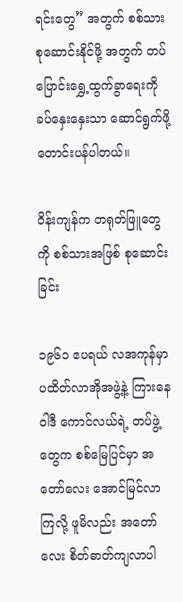ရင်းတွေ” အတွက် စစ်သားစုဆောင်းနိုင်ဖို့ အတွက် တပ်ပြောင်းရွှေ့ထွက်ခွာရေးကို ခပ်နှေးနှေးသာ ဆောင်ရွက်ဖို့ တောင်းပန်ပါတယ်။

ဝိန်းကျန်က တရုတ်ဖြူတွေကို စစ်သားအဖြစ် စုဆောင်းခြင်း

၁၉၆၁ ဧပရယ် လအကုန်မှာ ပထိတ်လာအိုအဖွဲ့နဲ့ ကြားနေဝါဒီ ကောင်လယ်ရဲ့ တပ်ဖွဲ့တွေက စစ်မြေပြင်မှာ အတော်လေး အောင်မြင်လာကြလို့ ဖူမိလည်း အတော်လေး စိတ်ဓာတ်ကျလာပါ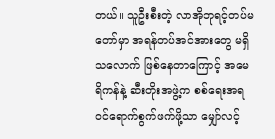တယ်။ သူဦးစီးတဲ့ လာအိုဘုရင့်တပ်မတော်မှာ အရန်တပ်အင်အားတွေ မရှိသလောက် ဖြစ်နေတာကြောင့် အမေရိကန်နဲ့ ဆီးတိုးအဖွဲ့က စစ်ရေးအရ ဝင်ရောက်စွက်ဖက်ဖို့သာ မျှော်လင့်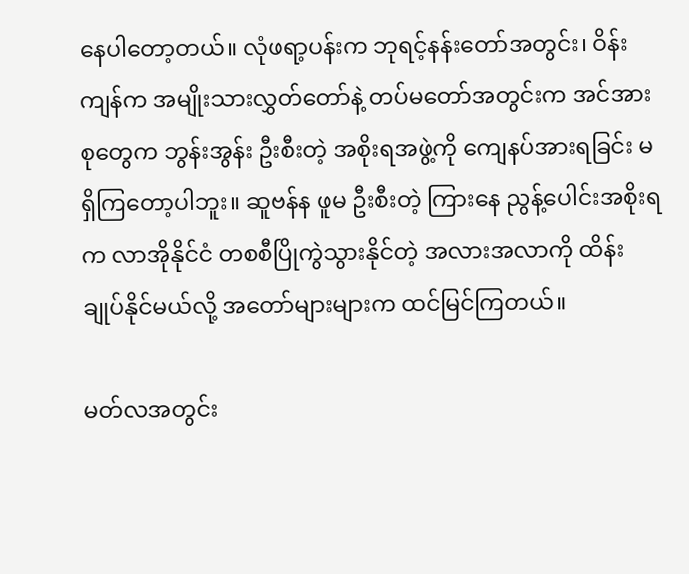နေပါတော့တယ်။ လုံဖရာ့ပန်းက ဘုရင့်နန်းတော်အတွင်း၊ ဝိန်းကျန်က အမျိုးသားလွှတ်တော်နဲ့ တပ်မတော်အတွင်းက အင်အားစုတွေက ဘွန်းအွန်း ဦးစီးတဲ့ အစိုးရအဖွဲ့ကို ကျေနပ်အားရခြင်း မရှိကြတော့ပါဘူး။ ဆူဗန်န ဖူမ ဦးစီးတဲ့ ကြားနေ ညွန့်ပေါင်းအစိုးရက လာအိုနိုင်ငံ တစစီပြိုကွဲသွားနိုင်တဲ့ အလားအလာကို ထိန်းချုပ်နိုင်မယ်လို့ အတော်များများက ထင်မြင်ကြတယ်။

မတ်လအတွင်း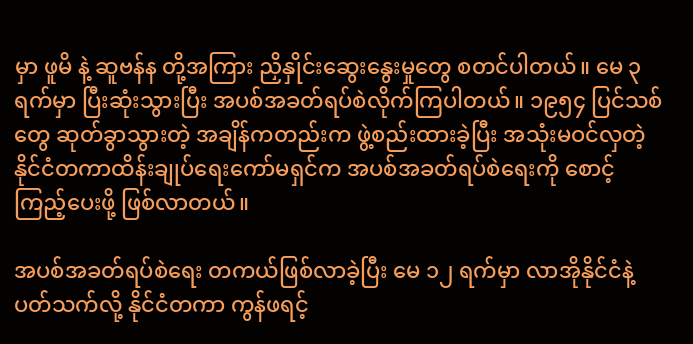မှာ ဖူမိ နဲ့ ဆူဗန်န တို့အကြား ညှိနှိုင်းဆွေးနွေးမှုတွေ စတင်ပါတယ်။ မေ ၃ ရက်မှာ ပြီးဆုံးသွားပြီး အပစ်အခတ်ရပ်စဲလိုက်ကြပါတယ်။ ၁၉၅၄ ပြင်သစ်တွေ ဆုတ်ခွာသွားတဲ့ အချိန်ကတည်းက ဖွဲ့စည်းထားခဲ့ပြီး အသုံးမဝင်လှတဲ့ နိုင်ငံတကာထိန်းချုပ်ရေးကော်မရှင်က အပစ်အခတ်ရပ်စဲရေးကို စောင့်ကြည့်ပေးဖို့ ဖြစ်လာတယ်။

အပစ်အခတ်ရပ်စဲရေး တကယ်ဖြစ်လာခဲ့ပြီး မေ ၁၂ ရက်မှာ လာအိုနိုင်ငံနဲ့ ပတ်သက်လို့ နိုင်ငံတကာ ကွန်ဖရင့်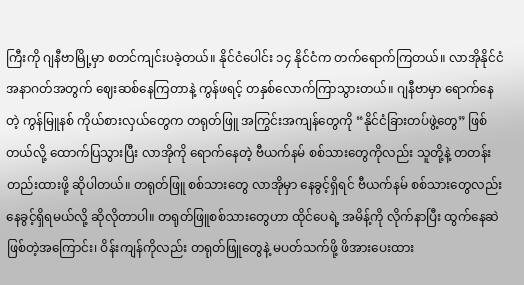ကြီးကို ဂျနီဗာမြို့မှာ စတင်ကျင်းပခဲ့တယ်။ နိုင်ငံပေါင်း ၁၄ နိုင်ငံက တက်ရောက်ကြတယ်။ လာအိုနိုင်ငံ အနာဂတ်အတွက် ဈေးဆစ်နေကြတာနဲ့ ကွန်ဖရင့် တနှစ်လောက်ကြာသွားတယ်။ ဂျနီဗာမှာ ရောက်နေတဲ့ ကွန်မြူနစ် ကိုယ်စားလှယ်တွေက တရုတ်ဖြူ အကြွင်းအကျန်တွေကို “နိုင်ငံခြားတပ်ဖွဲ့တွေ” ဖြစ်တယ်လို့ ထောက်ပြသွားပြီး လာအိုကို ရောက်နေတဲ့ ဗီယက်နမ် စစ်သားတွေကိုလည်း သူတို့နဲ့ တတန်းတည်းထားဖို့ ဆိုပါတယ်။ တရုတ်ဖြူ စစ်သားတွေ လာအိုမှာ နေခွင့်ရှိရင် ဗီယက်နမ် စစ်သားတွေလည်း နေခွင့်ရှိရမယ်လို့ ဆိုလိုတာပါ။ တရုတ်ဖြူစစ်သားတွေဟာ ထိုင်ပေရဲ့ အမိန့်ကို လိုက်နာပြီး ထွက်နေဆဲဖြစ်တဲ့အကြောင်း၊ ဝိန်းကျန်ကိုလည်း တရုတ်ဖြူတွေနဲ့ မပတ်သက်ဖို့ ဖိအားပေးထား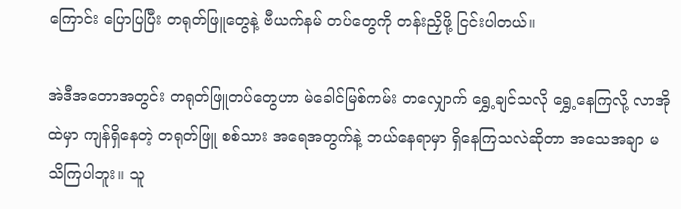ကြောင်း ပြောပြပြီး တရုတ်ဖြူတွေနဲ့ ဗီယက်နမ် တပ်တွေကို တန်းညှိဖို့ ငြင်းပါတယ်။

အဲဒီအတောအတွင်း တရုတ်ဖြူတပ်တွေဟာ မဲခေါင်မြစ်ကမ်း တလျှောက် ရွှေ့ချင်သလို ရွှေ့နေကြလို့ လာအိုထဲမှာ ကျန်ရှိနေတဲ့ တရုတ်ဖြူ စစ်သား အရေအတွက်နဲ့ ဘယ်နေရာမှာ ရှိနေကြသလဲဆိုတာ အသေအချာ မသိကြပါဘူး။ သူ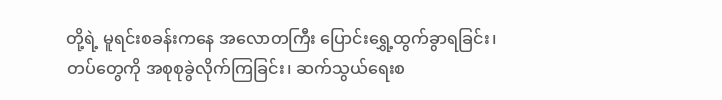တို့ရဲ့ မူရင်းစခန်းကနေ အလောတကြီး ပြောင်းရွှေ့ထွက်ခွာရခြင်း၊ တပ်တွေကို အစုစုခွဲလိုက်ကြခြင်း၊ ဆက်သွယ်ရေးစ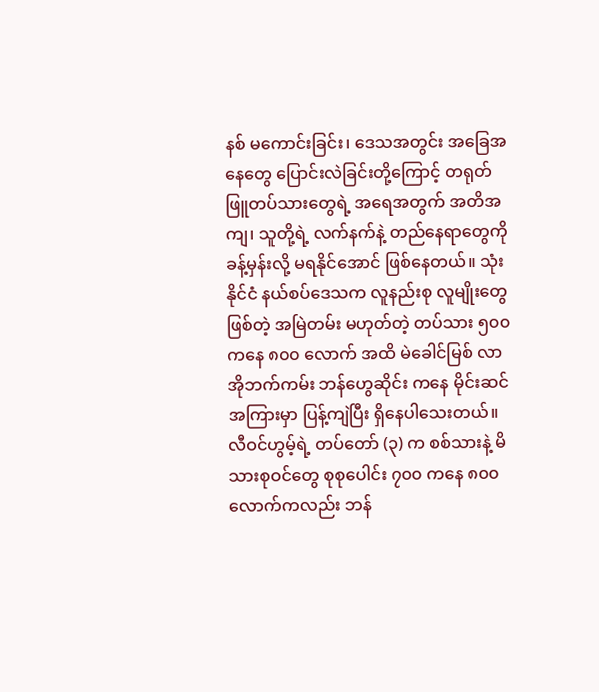နစ် မကောင်းခြင်း၊ ဒေသအတွင်း အခြေအနေတွေ ပြောင်းလဲခြင်းတို့ကြောင့် တရုတ်ဖြူတပ်သားတွေရဲ့ အရေအတွက် အတိအကျ၊ သူတို့ရဲ့ လက်နက်နဲ့ တည်နေရာတွေကို ခန့်မှန်းလို့ မရနိုင်အောင် ဖြစ်နေတယ်။ သုံးနိုင်ငံ နယ်စပ်ဒေသက လူနည်းစု လူမျိုးတွေ ဖြစ်တဲ့ အမြဲတမ်း မဟုတ်တဲ့ တပ်သား ၅၀၀ ကနေ ၈၀၀ လောက် အထိ မဲခေါင်မြစ် လာအိုဘက်ကမ်း ဘန်ဟွေဆိုင်း ကနေ မိုင်းဆင် အကြားမှာ ပြန့်ကျဲပြီး ရှိနေပါသေးတယ်။ လီဝင်ဟွမ့်ရဲ့ တပ်တော် (၃) က စစ်သားနဲ့ မိသားစုဝင်တွေ စုစုပေါင်း ၇၀၀ ကနေ ၈၀၀ လောက်ကလည်း ဘန်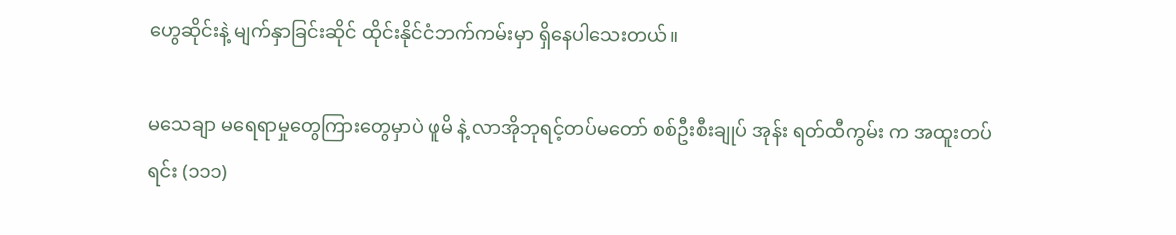ဟွေဆိုင်းနဲ့ မျက်နှာခြင်းဆိုင် ထိုင်းနိုင်ငံဘက်ကမ်းမှာ ရှိနေပါသေးတယ်။

မသေချာ မရေရာမှုတွေကြားတွေမှာပဲ ဖူမိ နဲ့ လာအိုဘုရင့်တပ်မတော် စစ်ဦးစီးချုပ် အုန်း ရတ်ထီကွမ်း က အထူးတပ်ရင်း (၁၁၁)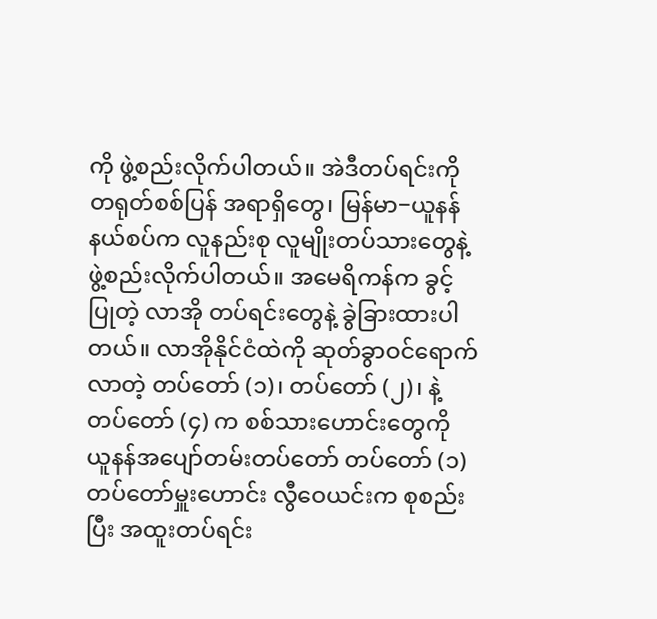ကို ဖွဲ့စည်းလိုက်ပါတယ်။ အဲဒီတပ်ရင်းကို တရုတ်စစ်ပြန် အရာရှိတွေ၊ မြန်မာ−ယူနန် နယ်စပ်က လူနည်းစု လူမျိုးတပ်သားတွေနဲ့ ဖွဲ့စည်းလိုက်ပါတယ်။ အမေရိကန်က ခွင့်ပြုတဲ့ လာအို တပ်ရင်းတွေနဲ့ ခွဲခြားထားပါတယ်။ လာအိုနိုင်ငံထဲကို ဆုတ်ခွာဝင်ရောက်လာတဲ့ တပ်တော် (၁)၊ တပ်တော် (၂)၊ နဲ့ တပ်တော် (၄) က စစ်သားဟောင်းတွေကို ယူနန်အပျော်တမ်းတပ်တော် တပ်တော် (၁) တပ်တော်မှူးဟောင်း လွီဝေယင်းက စုစည်းပြီး အထူးတပ်ရင်း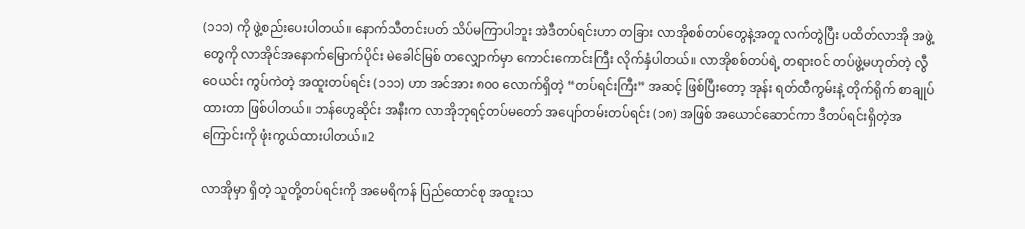(၁၁၁) ကို ဖွဲ့စည်းပေးပါတယ်။ နောက်သီတင်းပတ် သိပ်မကြာပါဘူး အဲဒီတပ်ရင်းဟာ တခြား လာအိုစစ်တပ်တွေနဲ့အတူ လက်တွဲပြီး ပထိတ်လာအို အဖွဲ့တွေကို လာအိုင်အနောက်မြောက်ပိုင်း မဲခေါင်မြစ် တလျှောက်မှာ ကောင်းကောင်းကြီး လိုက်နှံပါတယ်။ လာအိုစစ်တပ်ရဲ့ တရားဝင် တပ်ဖွဲ့မဟုတ်တဲ့ လွီဝေယင်း ကွပ်ကဲတဲ့ အထူးတပ်ရင်း (၁၁၁) ဟာ အင်အား ၈၀၀ လောက်ရှိတဲ့ “တပ်ရင်းကြီး” အဆင့် ဖြစ်ပြီးတော့ အုန်း ရတ်ထီကွမ်းနဲ့ တိုက်ရိုက် စာချုပ်ထားတာ ဖြစ်ပါတယ်။ ဘန်ဟွေဆိုင်း အနီးက လာအိုဘုရင့်တပ်မတော် အပျော်တမ်းတပ်ရင်း (၁၈) အဖြစ် အယောင်ဆောင်ကာ ဒီတပ်ရင်းရှိတဲ့အကြောင်းကို ဖုံးကွယ်ထားပါတယ်။2

လာအိုမှာ ရှိတဲ့ သူတို့တပ်ရင်းကို အမေရိကန် ပြည်ထောင်စု အထူးသ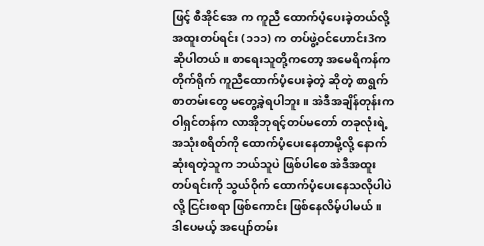ဖြင့် စီအိုင်အေ က ကူညီ ထောက်ပံ့ပေးခဲ့တယ်လို့ အထူးတပ်ရင်း (၁၁၁) က တပ်ဖွဲ့ဝင်ဟောင်း3က ဆိုပါတယ်။ စာရေးသူတို့ကတော့ အမေရိကန်က တိုက်ရိုက် ကူညီထောက်ပံ့ပေးခဲ့တဲ့ ဆိုတဲ့ စာရွက်စာတမ်းတွေ မတွေ့ခဲ့ရပါဘူး။ အဲဒီအချိန်တုန်းက ဝါရှင်တန်က လာအိုဘုရင့်တပ်မတော် တခုလုံးရဲ့ အသုံးစရိတ်ကို ထောက်ပံ့ပေးနေတာမို့လို့ နောက်ဆုံးရတဲ့သူက ဘယ်သူပဲ ဖြစ်ပါစေ အဲဒီအထူးတပ်ရင်းကို သွယ်ဝိုက် ထောက်ပံ့ပေးနေသလိုပါပဲလို့ ငြင်းစရာ ဖြစ်ကောင်း ဖြစ်နေလိမ့်ပါမယ်။ ဒါပေမယ့် အပျော်တမ်း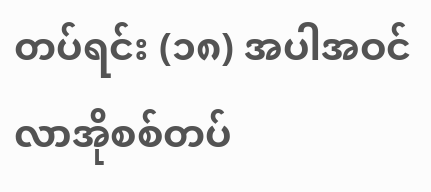တပ်ရင်း (၁၈) အပါအဝင် လာအိုစစ်တပ်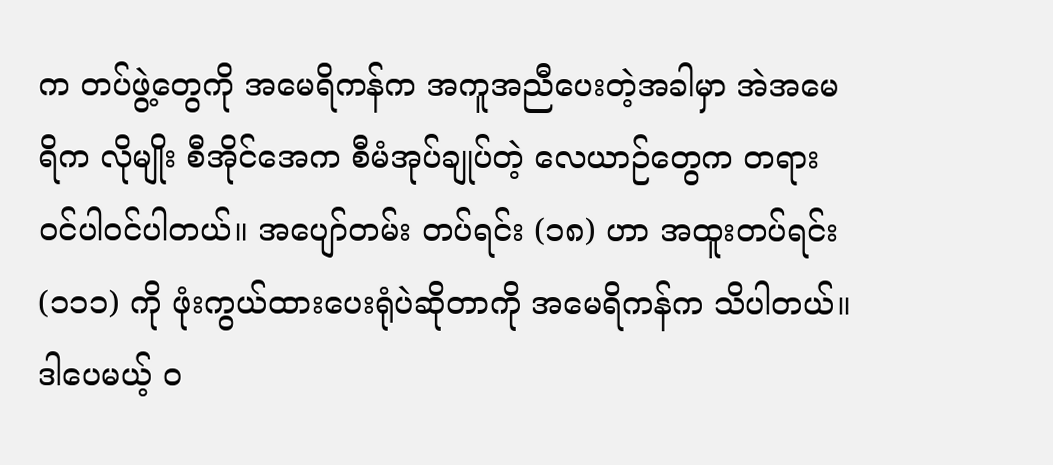က တပ်ဖွဲ့တွေကို အမေရိကန်က အကူအညီပေးတဲ့အခါမှာ အဲအမေရိက လိုမျိုး စီအိုင်အေက စီမံအုပ်ချုပ်တဲ့ လေယာဉ်တွေက တရားဝင်ပါဝင်ပါတယ်။ အပျော်တမ်း တပ်ရင်း (၁၈) ဟာ အထူးတပ်ရင်း (၁၁၁) ကို ဖုံးကွယ်ထားပေးရုံပဲဆိုတာကို အမေရိကန်က သိပါတယ်။ ဒါပေမယ့် ဝ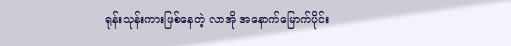ရုန်းသုန်းကားဖြစ်နေတဲ့ လာအို အနောက်မြောက်ပိုင်း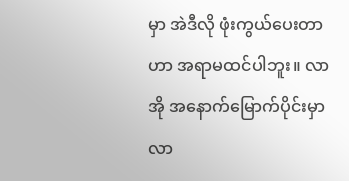မှာ အဲဒီလို ဖုံးကွယ်ပေးတာဟာ အရာမထင်ပါဘူး။ လာအို အနောက်မြောက်ပိုင်းမှာ လာ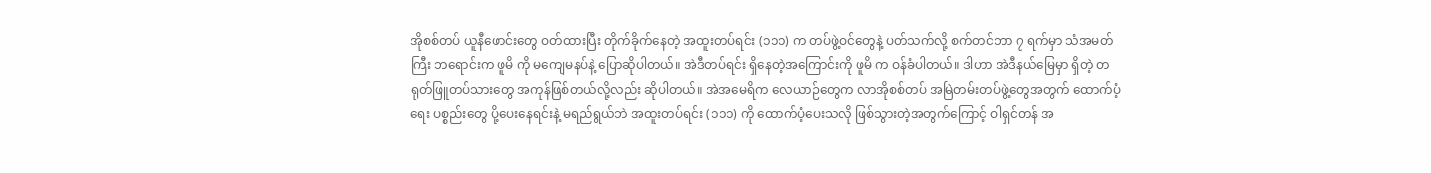အိုစစ်တပ် ယူနီဖောင်းတွေ ဝတ်ထားပြီး တိုက်ခိုက်နေတဲ့ အထူးတပ်ရင်း (၁၁၁) က တပ်ဖွဲ့ဝင်တွေနဲ့ ပတ်သက်လို့ စက်တင်ဘာ ၇ ရက်မှာ သံအမတ်ကြီး ဘရောင်းက ဖူမိ ကို မကျေမနပ်နဲ့ ပြောဆိုပါတယ်။ အဲဒီတပ်ရင်း ရှိနေတဲ့အကြောင်းကို ဖူမိ က ဝန်ခံပါတယ်။ ဒါဟာ အဲဒီနယ်မြေမှာ ရှိတဲ့ တရုတ်ဖြူတပ်သားတွေ အကုန်ဖြစ်တယ်လို့လည်း ဆိုပါတယ်။ အဲအမေရိက လေယာဉ်တွေက လာအိုစစ်တပ် အမြဲတမ်းတပ်ဖွဲ့တွေအတွက် ထောက်ပံ့ရေး ပစ္စည်းတွေ ပို့ပေးနေရင်းနဲ့ မရည်ရွယ်ဘဲ အထူးတပ်ရင်း (၁၁၁) ကို ထောက်ပံ့ပေးသလို ဖြစ်သွားတဲ့အတွက်ကြောင့် ဝါရှင်တန် အ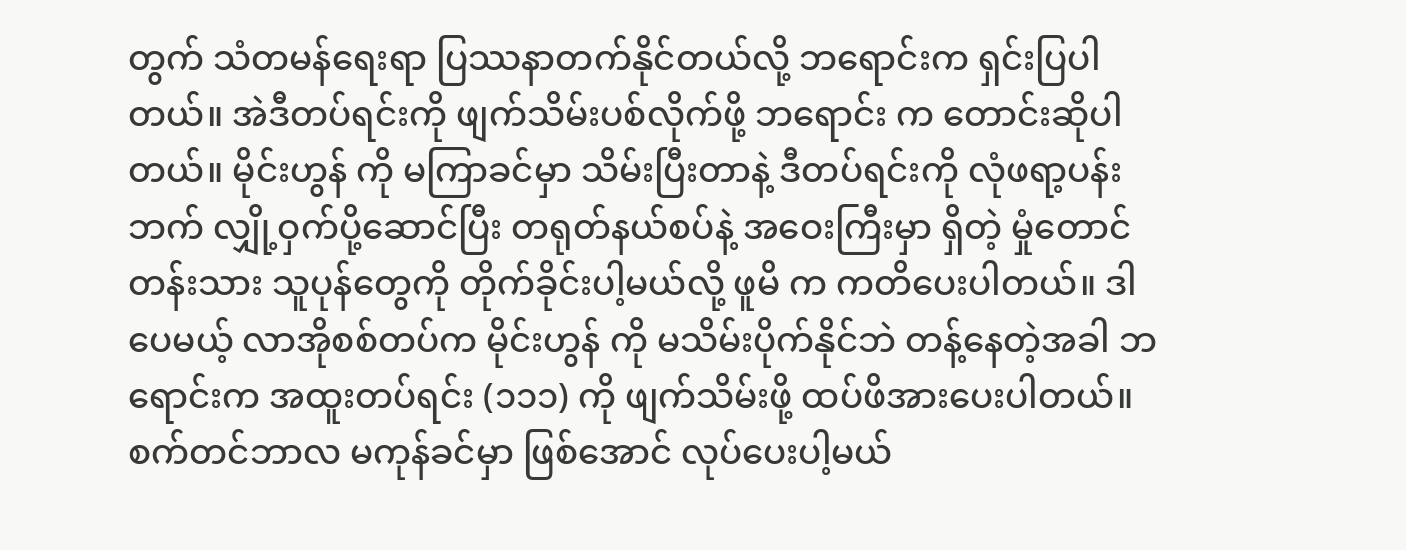တွက် သံတမန်ရေးရာ ပြဿနာတက်နိုင်တယ်လို့ ဘရောင်းက ရှင်းပြပါတယ်။ အဲဒီတပ်ရင်းကို ဖျက်သိမ်းပစ်လိုက်ဖို့ ဘရောင်း က တောင်းဆိုပါတယ်။ မိုင်းဟွန် ကို မကြာခင်မှာ သိမ်းပြီးတာနဲ့ ဒီတပ်ရင်းကို လုံဖရာ့ပန်းဘက် လျှို့ဝှက်ပို့ဆောင်ပြီး တရုတ်နယ်စပ်နဲ့ အဝေးကြီးမှာ ရှိတဲ့ မှုံတောင်တန်းသား သူပုန်တွေကို တိုက်ခိုင်းပါ့မယ်လို့ ဖူမိ က ကတိပေးပါတယ်။ ဒါပေမယ့် လာအိုစစ်တပ်က မိုင်းဟွန် ကို မသိမ်းပိုက်နိုင်ဘဲ တန့်နေတဲ့အခါ ဘရောင်းက အထူးတပ်ရင်း (၁၁၁) ကို ဖျက်သိမ်းဖို့ ထပ်ဖိအားပေးပါတယ်။ စက်တင်ဘာလ မကုန်ခင်မှာ ဖြစ်အောင် လုပ်ပေးပါ့မယ်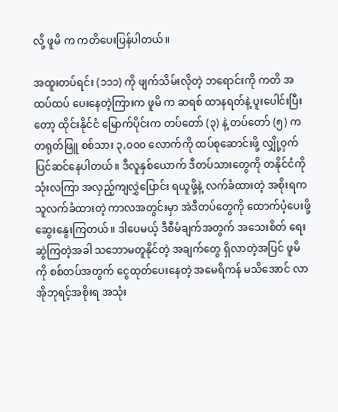လို့ ဖူမိ က ကတိပေးပြန်ပါတယ်။

အထူးတပ်ရင်း (၁၁၁) ကို ဖျက်သိမ်းလိုတဲ့ ဘရောင်းကို ကတိ အထပ်ထပ် ပေးနေတဲ့ကြားက ဖူမိ က ဆရစ် ထာနရတ်နဲ့ ပူးပေါင်းပြီးတော့ ထိုင်းနိုင်ငံ မြောက်ပိုင်းက တပ်တော် (၃) နဲ့ တပ်တော် (၅) က တရုတ်ဖြူ စစ်သား ၃,၀၀၀ လောက်ကို ထပ်စုဆောင်းဖို့ လျှို့ဝှက် ပြင်ဆင်နေပါတယ်။ ဒီလူနှစ်ယောက် ဒီတပ်သားတွေကို တနိုင်ငံကို သုံးလကြာ အလှည့်ကျလွှဲပြောင်း ရယူဖို့နဲ့ လက်ခံထားတဲ့ အစိုးရက သူလက်ခံထားတဲ့ ကာလအတွင်းမှာ အဲဒီတပ်တွေကို ထောက်ပံ့ပေးဖို့ ဆွေးနွေးကြတယ်။ ဒါပေမယ့် ဒီစီမံချက်အတွက် အသေးစိတ် ရေးဆွဲကြတဲ့အခါ သဘောမတူနိုင်တဲ့ အချက်တွေ ရှိလာတဲ့အပြင် ဖူမိ ကို စစ်တပ်အတွက် ငွေထုတ်ပေးနေတဲ့ အမေရိကန် မသိအောင် လာအိုဘုရင့်အစိုးရ အသုံး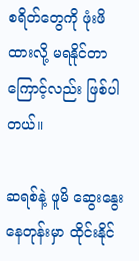စရိတ်တွေကို ဖုံးဖိထားလို့ မရနိုင်တာကြောင့်လည်း ဖြစ်ပါတယ်။

ဆရစ်နဲ့ ဖူမိ ဆွေးနွေးနေတုန်းမှာ ထိုင်းနိုင်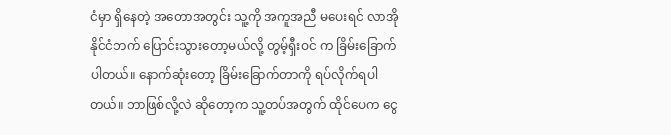ငံမှာ ရှိနေတဲ့ အတောအတွင်း သူ့ကို အကူအညီ မပေးရင် လာအိုနိုင်ငံဘက် ပြောင်းသွားတော့မယ်လို့ တွမ့်ရှီးဝင် က ခြိမ်းခြောက်ပါတယ်။ နောက်ဆုံးတော့ ခြိမ်းခြောက်တာကို ရပ်လိုက်ရပါတယ်။ ဘာဖြစ်လို့လဲ ဆိုတော့က သူ့တပ်အတွက် ထိုင်ပေက ငွေ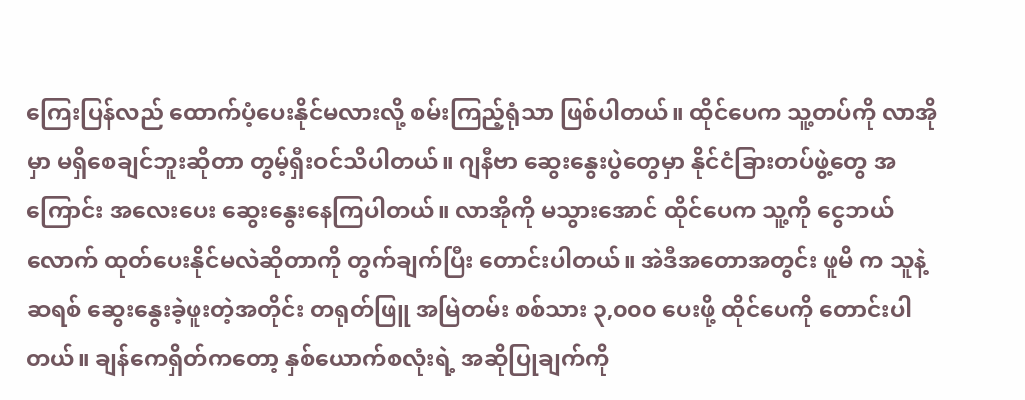ကြေးပြန်လည် ထောက်ပံ့ပေးနိုင်မလားလို့ စမ်းကြည့်ရုံသာ ဖြစ်ပါတယ်။ ထိုင်ပေက သူ့တပ်ကို လာအိုမှာ မရှိစေချင်ဘူးဆိုတာ တွမ့်ရှီးဝင်သိပါတယ်။ ဂျနီဗာ ဆွေးနွေးပွဲတွေမှာ နိုင်ငံခြားတပ်ဖွဲ့တွေ အကြောင်း အလေးပေး ဆွေးနွေးနေကြပါတယ်။ လာအိုကို မသွားအောင် ထိုင်ပေက သူ့ကို ငွေဘယ်လောက် ထုတ်ပေးနိုင်မလဲဆိုတာကို တွက်ချက်ပြီး တောင်းပါတယ်။ အဲဒီအတောအတွင်း ဖူမိ က သူနဲ့ ဆရစ် ဆွေးနွေးခဲ့ဖူးတဲ့အတိုင်း တရုတ်ဖြူ အမြဲတမ်း စစ်သား ၃,၀၀၀ ပေးဖို့ ထိုင်ပေကို တောင်းပါတယ်။ ချန်ကေရှိတ်ကတော့ နှစ်ယောက်စလုံးရဲ့ အဆိုပြုချက်ကို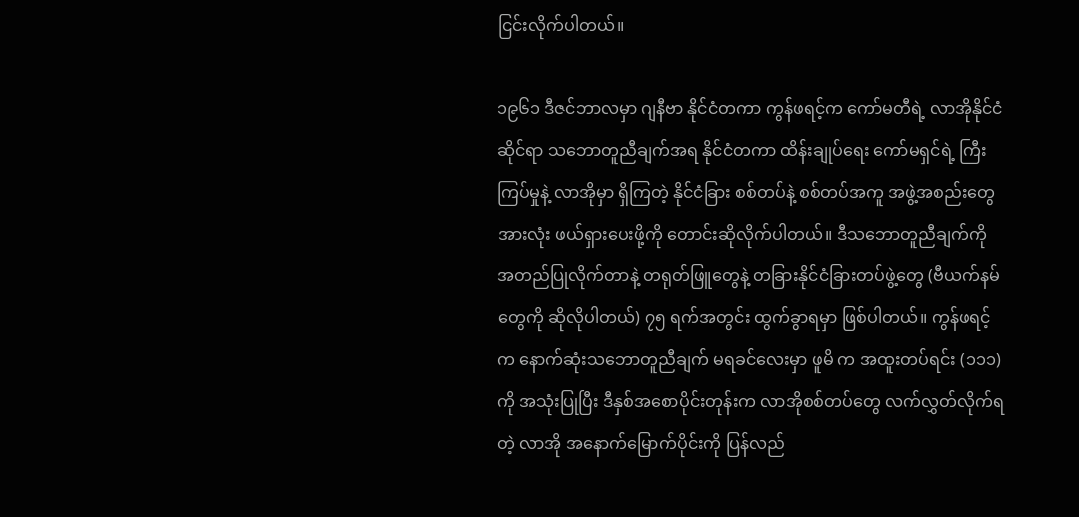ငြင်းလိုက်ပါတယ်။

၁၉၆၁ ဒီဇင်ဘာလမှာ ဂျနီဗာ နိုင်ငံတကာ ကွန်ဖရင့်က ကော်မတီရဲ့ လာအိုနိုင်ငံဆိုင်ရာ သဘောတူညီချက်အရ နိုင်ငံတကာ ထိန်းချုပ်ရေး ကော်မရှင်ရဲ့ ကြီးကြပ်မှုနဲ့ လာအိုမှာ ရှိကြတဲ့ နိုင်ငံခြား စစ်တပ်နဲ့ စစ်တပ်အကူ အဖွဲ့အစည်းတွေ အားလုံး ဖယ်ရှားပေးဖို့ကို တောင်းဆိုလိုက်ပါတယ်။ ဒီသဘောတူညီချက်ကို အတည်ပြုလိုက်တာနဲ့ တရုတ်ဖြူတွေနဲ့ တခြားနိုင်ငံခြားတပ်ဖွဲ့တွေ (ဗီယက်နမ်တွေကို ဆိုလိုပါတယ်) ၇၅ ရက်အတွင်း ထွက်ခွာရမှာ ဖြစ်ပါတယ်။ ကွန်ဖရင့်က နောက်ဆုံးသဘောတူညီချက် မရခင်လေးမှာ ဖူမိ က အထူးတပ်ရင်း (၁၁၁) ကို အသုံးပြုပြီး ဒီနှစ်အစောပိုင်းတုန်းက လာအိုစစ်တပ်တွေ လက်လွှတ်လိုက်ရတဲ့ လာအို အနောက်မြောက်ပိုင်းကို ပြန်လည်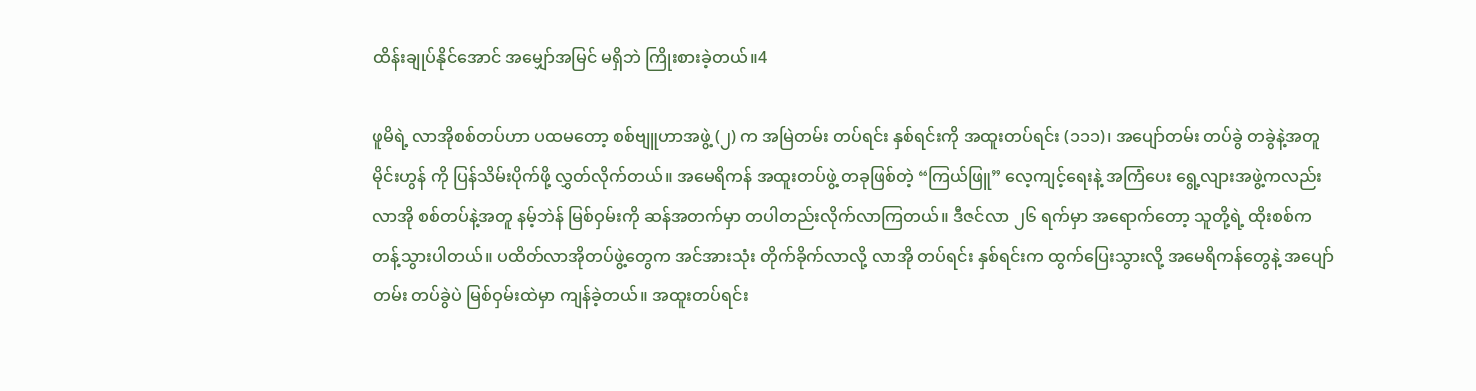ထိန်းချုပ်နိုင်အောင် အမျှော်အမြင် မရှိဘဲ ကြိုးစားခဲ့တယ်။4

ဖူမိရဲ့ လာအိုစစ်တပ်ဟာ ပထမတော့ စစ်ဗျူဟာအဖွဲ့ (၂) က အမြဲတမ်း တပ်ရင်း နှစ်ရင်းကို အထူးတပ်ရင်း (၁၁၁)၊ အပျော်တမ်း တပ်ခွဲ တခွဲနဲ့အတူ မိုင်းဟွန် ကို ပြန်သိမ်းပိုက်ဖို့ လွှတ်လိုက်တယ်။ အမေရိကန် အထူးတပ်ဖွဲ့ တခုဖြစ်တဲ့ “ကြယ်ဖြူ” လေ့ကျင့်ရေးနဲ့ အကြံပေး ရွေ့လျားအဖွဲ့ကလည်း လာအို စစ်တပ်နဲ့အတူ နမ့်ဘဲန် မြစ်ဝှမ်းကို ဆန်အတက်မှာ တပါတည်းလိုက်လာကြတယ်။ ဒီဇင်လာ ၂၆ ရက်မှာ အရောက်တော့ သူတို့ရဲ့ ထိုးစစ်က တန့်သွားပါတယ်။ ပထိတ်လာအိုတပ်ဖွဲ့တွေက အင်အားသုံး တိုက်ခိုက်လာလို့ လာအို တပ်ရင်း နှစ်ရင်းက ထွက်ပြေးသွားလို့ အမေရိကန်တွေနဲ့ အပျော်တမ်း တပ်ခွဲပဲ မြစ်ဝှမ်းထဲမှာ ကျန်ခဲ့တယ်။ အထူးတပ်ရင်း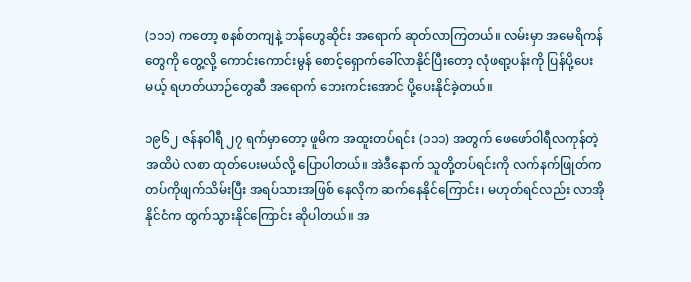(၁၁၁) ကတော့ စနစ်တကျနဲ့ ဘန်ဟွေဆိုင်း အရောက် ဆုတ်လာကြတယ်။ လမ်းမှာ အမေရိကန်တွေကို တွေ့လို့ ကောင်းကောင်းမွန် စောင့်ရှောက်ခေါ်လာနိုင်ပြီးတော့ လုံဖရာ့ပန်းကို ပြန်ပို့ပေးမယ့် ရဟတ်ယာဉ်တွေဆီ အရောက် ဘေးကင်းအောင် ပို့ပေးနိုင်ခဲ့တယ်။

၁၉၆၂ ဇန်နဝါရီ ၂၇ ရက်မှာတော့ ဖူမိက အထူးတပ်ရင်း (၁၁၁) အတွက် ဖေဖော်ဝါရီလကုန်တဲ့အထိပဲ လစာ ထုတ်ပေးမယ်လို့ ပြောပါတယ်။ အဲဒီနောက် သူတို့တပ်ရင်းကို လက်နက်ဖြုတ်က တပ်ကိုဖျက်သိမ်းပြီး အရပ်သားအဖြစ် နေလိုက ဆက်နေနိုင်ကြောင်း၊ မဟုတ်ရင်လည်း လာအို နိုင်ငံက ထွက်သွားနိုင်ကြောင်း ဆိုပါတယ်။ အ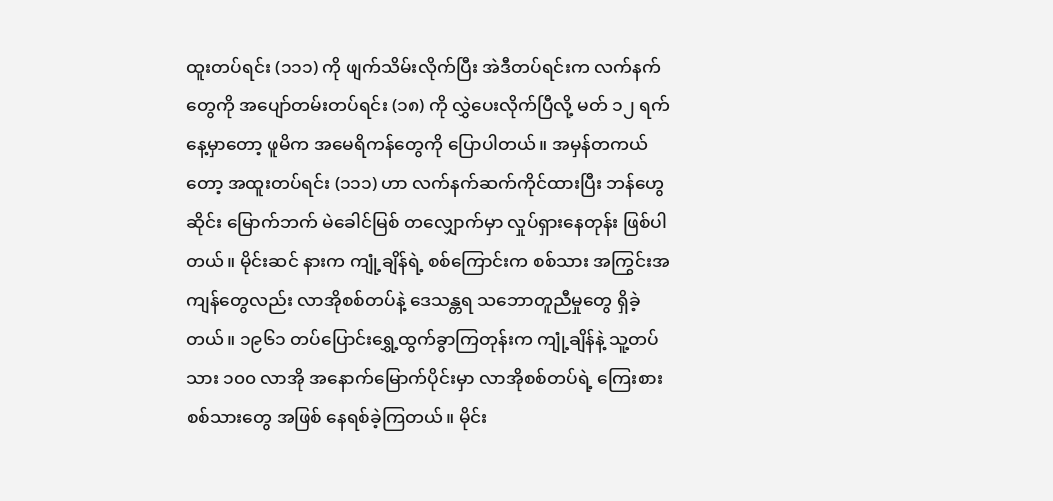ထူးတပ်ရင်း (၁၁၁) ကို ဖျက်သိမ်းလိုက်ပြီး အဲဒီတပ်ရင်းက လက်နက်တွေကို အပျော်တမ်းတပ်ရင်း (၁၈) ကို လွှဲပေးလိုက်ပြီလို့ မတ် ၁၂ ရက်နေ့မှာတော့ ဖူမိက အမေရိကန်တွေကို ပြောပါတယ်။ အမှန်တကယ်တော့ အထူးတပ်ရင်း (၁၁၁) ဟာ လက်နက်ဆက်ကိုင်ထားပြီး ဘန်ဟွေဆိုင်း မြောက်ဘက် မဲခေါင်မြစ် တလျှောက်မှာ လှုပ်ရှားနေတုန်း ဖြစ်ပါတယ်။ မိုင်းဆင် နားက ကျုံ့ချိန်ရဲ့ စစ်ကြောင်းက စစ်သား အကြွင်းအကျန်တွေလည်း လာအိုစစ်တပ်နဲ့ ဒေသန္တရ သဘောတူညီမှုတွေ ရှိခဲ့တယ်။ ၁၉၆၁ တပ်ပြောင်းရွှေ့ထွက်ခွာကြတုန်းက ကျုံ့ချိန်နဲ့ သူ့တပ်သား ၁၀၀ လာအို အနောက်မြောက်ပိုင်းမှာ လာအိုစစ်တပ်ရဲ့ ကြေးစားစစ်သားတွေ အဖြစ် နေရစ်ခဲ့ကြတယ်။ မိုင်း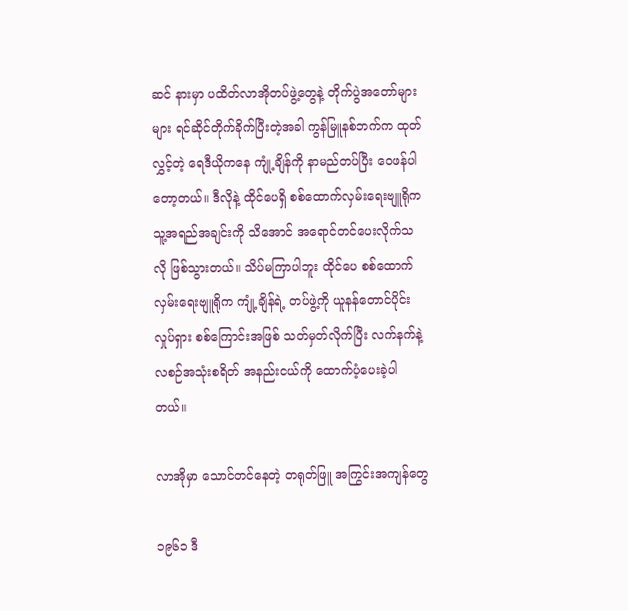ဆင် နားမှာ ပထိတ်လာအိုတပ်ဖွဲ့တွေနဲ့ တိုက်ပွဲအတော်များများ ရင်ဆိုင်တိုက်ခိုက်ပြီးတဲ့အခါ ကွန်မြူနစ်ဘက်က ထုတ်လွှင့်တဲ့ ရေဒီယိုကနေ ကျုံ့ချိန်ကို နာမည်တပ်ပြီး ဝေဖန်ပါတော့တယ်။ ဒီလိုနဲ့ ထိုင်ပေရှိ စစ်ထောက်လှမ်းရေးဗျူရိုက သူ့အရည်အချင်းကို သိအောင် အရောင်တင်ပေးလိုက်သလို ဖြစ်သွားတယ်။ သိပ်မကြာပါဘူး ထိုင်ပေ စစ်ထောက်လှမ်းရေးဗျူရိုက ကျုံ့ချိန်ရဲ့ တပ်ဖွဲ့ကို ယူနန်တောင်ပိုင်း လှုပ်ရှား စစ်ကြောင်းအဖြစ် သတ်မှတ်လိုက်ပြီး လက်နက်နဲ့ လစဉ်အသုံးစရိတ် အနည်းငယ်ကို ထောက်ပံ့ပေးခဲ့ပါတယ်။

လာအိုမှာ သောင်တင်နေတဲ့ တရုတ်ဖြူ အကြွင်းအကျန်တွေ

၁၉၆၁ ဒီ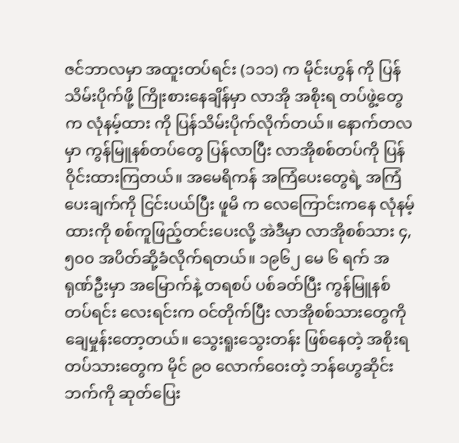ဇင်ဘာလမှာ အထူးတပ်ရင်း (၁၁၁) က မိုင်းဟွန် ကို ပြန်သိမ်းပိုက်ဖို့ ကြိုးစားနေချိန်မှာ လာအို အစိုးရ တပ်ဖွဲ့တွေက လုံနမ့်ထား ကို ပြန်သိမ်းပိုက်လိုက်တယ်။ နောက်တလမှာ ကွန်မြူနစ်တပ်တွေ ပြန်လာပြီး လာအိုစစ်တပ်ကို ပြန်ဝိုင်းထားကြတယ်။ အမေရိကန် အကြံပေးတွေရဲ့ အကြံပေးချက်ကို ငြင်းပယ်ပြီး ဖူမိ က လေကြောင်းကနေ လုံနမ့်ထားကို စစ်ကူဖြည့်တင်းပေးလို့ အဲဒီမှာ လာအိုစစ်သား ၄,၅၀၀ အပိတ်ဆို့ခံလိုက်ရတယ်။ ၁၉၆၂ မေ ၆ ရက် အရုဏ်ဦးမှာ အမြောက်နဲ့ တရစပ် ပစ်ခတ်ပြီး ကွန်မြူနစ် တပ်ရင်း လေးရင်းက ဝင်တိုက်ပြီး လာအိုစစ်သားတွေကို ချေမှုန်းတော့တယ်။ သွေးရူးသွေးတန်း ဖြစ်နေတဲ့ အစိုးရ တပ်သားတွေက မိုင် ၉၀ လောက်ဝေးတဲ့ ဘန်ဟွေဆိုင်းဘက်ကို ဆုတ်ပြေး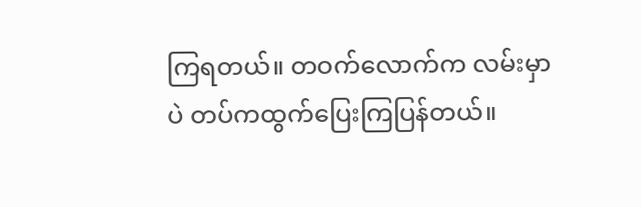ကြရတယ်။ တဝက်လောက်က လမ်းမှာပဲ တပ်ကထွက်ပြေးကြပြန်တယ်။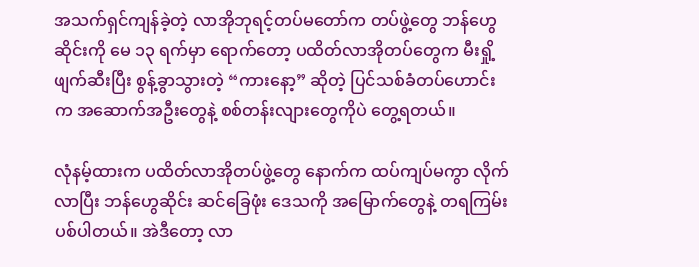အသက်ရှင်ကျန်ခဲ့တဲ့ လာအိုဘုရင့်တပ်မတော်က တပ်ဖွဲ့တွေ ဘန်ဟွေဆိုင်းကို မေ ၁၃ ရက်မှာ ရောက်တော့ ပထိတ်လာအိုတပ်တွေက မီးရှို့ဖျက်ဆီးပြီး စွန့်ခွာသွားတဲ့ “ကားနော့” ဆိုတဲ့ ပြင်သစ်ခံတပ်ဟောင်းက အဆောက်အဦးတွေနဲ့ စစ်တန်းလျားတွေကိုပဲ တွေ့ရတယ်။

လုံနမ့်ထားက ပထိတ်လာအိုတပ်ဖွဲ့တွေ နောက်က ထပ်ကျပ်မကွာ လိုက်လာပြီး ဘန်ဟွေဆိုင်း ဆင်ခြေဖုံး ဒေသကို အမြောက်တွေနဲ့ တရကြမ်း ပစ်ပါတယ်။ အဲဒီတော့ လာ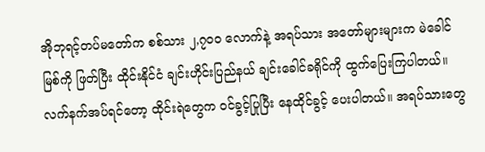အိုဘုရင့်တပ်မတော်က စစ်သား ၂,၇၀၀ လောက်နဲ့ အရပ်သား အတော်များများက မဲခေါင်မြစ်ကို ဖြတ်ပြီး ထိုင်းနိုင်ငံ ချင်းဟိုင်းပြည်နယ် ချင်းခေါင်ခရိုင်ကို ထွက်ပြေးကြပါတယ်။ လက်နက်အပ်ရင်တော့ ထိုင်းရဲတွေက ဝင်ခွင့်ပြုပြီး နေထိုင်ခွင့် ပေးပါတယ်။ အရပ်သားတွေ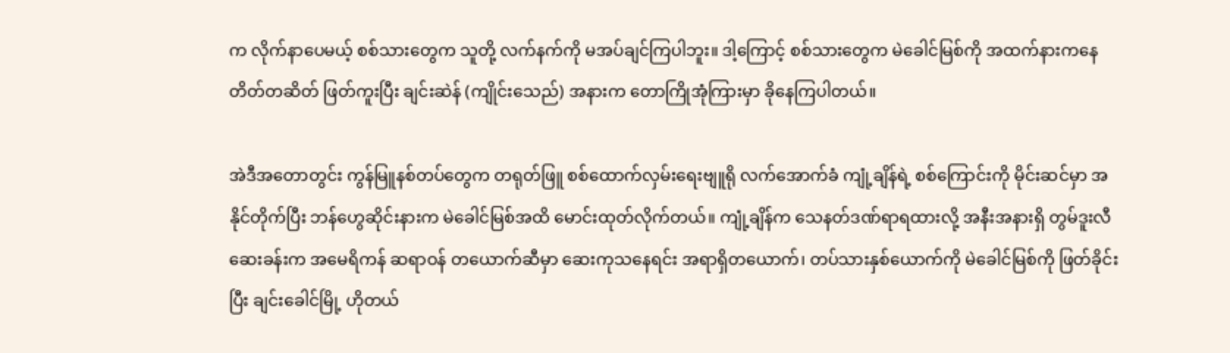က လိုက်နာပေမယ့် စစ်သားတွေက သူတို့ လက်နက်ကို မအပ်ချင်ကြပါဘူး။ ဒါ့ကြောင့် စစ်သားတွေက မဲခေါင်မြစ်ကို အထက်နားကနေ တိတ်တဆိတ် ဖြတ်ကူးပြီး ချင်းဆဲန် (ကျိုင်းသေည်) အနားက တောကြိုအုံကြားမှာ ခိုနေကြပါတယ်။

အဲဒီအတောတွင်း ကွန်မြူနစ်တပ်တွေက တရုတ်ဖြူ စစ်ထောက်လှမ်းရေးဗျူရို လက်အောက်ခံ ကျုံ့ချိန်ရဲ့ စစ်ကြောင်းကို မိုင်းဆင်မှာ အနိုင်တိုက်ပြီး ဘန်ဟွေဆိုင်းနားက မဲခေါင်မြစ်အထိ မောင်းထုတ်လိုက်တယ်။ ကျုံ့ချိန်က သေနတ်ဒဏ်ရာရထားလို့ အနီးအနားရှိ တွမ်ဒူးလီ ဆေးခန်းက အမေရိကန် ဆရာဝန် တယောက်ဆီမှာ ဆေးကုသနေရင်း အရာရှိတယောက်၊ တပ်သားနှစ်ယောက်ကို မဲခေါင်မြစ်ကို ဖြတ်ခိုင်းပြီး ချင်းခေါင်မြို့ ဟိုတယ်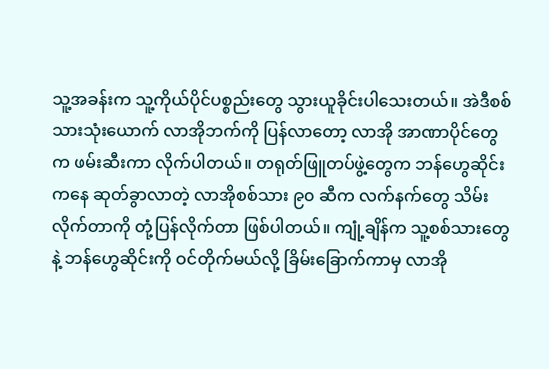သူ့အခန်းက သူ့ကိုယ်ပိုင်ပစ္စည်းတွေ သွားယူခိုင်းပါသေးတယ်။ အဲဒီစစ်သားသုံးယောက် လာအိုဘက်ကို ပြန်လာတော့ လာအို အာဏာပိုင်တွေက ဖမ်းဆီးကာ လိုက်ပါတယ်။ တရုတ်ဖြူတပ်ဖွဲ့တွေက ဘန်ဟွေဆိုင်းကနေ ဆုတ်ခွာလာတဲ့ လာအိုစစ်သား ၉၀ ဆီက လက်နက်တွေ သိမ်းလိုက်တာကို တုံ့ပြန်လိုက်တာ ဖြစ်ပါတယ်။ ကျုံ့ချိန်က သူ့စစ်သားတွေနဲ့ ဘန်ဟွေဆိုင်းကို ဝင်တိုက်မယ်လို့ ခြိမ်းခြောက်ကာမှ လာအို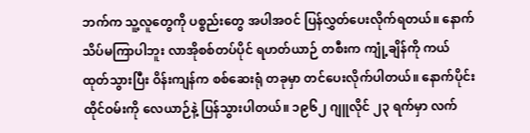ဘက်က သူ့လူတွေကို ပစ္စည်းတွေ အပါအဝင် ပြန်လွှတ်ပေးလိုက်ရတယ်။ နောက်သိပ်မကြာပါဘူး လာအိုစစ်တပ်ပိုင် ရဟတ်ယာဉ် တစီးက ကျုံ့ချိန်ကို ကယ်ထုတ်သွားပြီး ဝိန်းကျန်က စစ်ဆေးရုံ တခုမှာ တင်ပေးလိုက်ပါတယ်။ နောက်ပိုင်း ထိုင်ဝမ်းကို လေယာဉ်နဲ့ ပြန်သွားပါတယ်။ ၁၉၆၂ ဂျူလိုင် ၂၃ ရက်မှာ လက်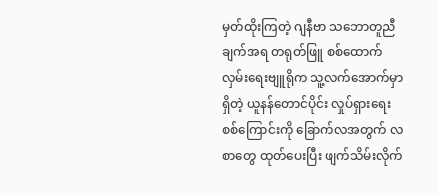မှတ်ထိုးကြတဲ့ ဂျနီဗာ သဘောတူညီချက်အရ တရုတ်ဖြူ စစ်ထောက်လှမ်းရေးဗျူရိုက သူ့လက်အောက်မှာ ရှိတဲ့ ယူနန်တောင်ပိုင်း လှုပ်ရှားရေး စစ်ကြောင်းကို ခြောက်လအတွက် လစာတွေ ထုတ်ပေးပြီး ဖျက်သိမ်းလိုက်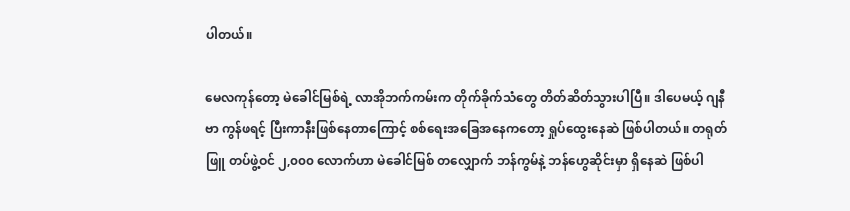ပါတယ်။

မေလကုန်တော့ မဲခေါင်မြစ်ရဲ့ လာအိုဘက်ကမ်းက တိုက်ခိုက်သံတွေ တိတ်ဆိတ်သွားပါပြီ။ ဒါပေမယ့် ဂျနီဗာ ကွန်ဖရင့် ပြီးကာနီးဖြစ်နေတာကြောင့် စစ်ရေးအခြေအနေကတော့ ရှုပ်ထွေးနေဆဲ ဖြစ်ပါတယ်။ တရုတ်ဖြူ တပ်ဖွဲ့ဝင် ၂,၀၀၀ လောက်ဟာ မဲခေါင်မြစ် တလျှောက် ဘန်ကွမ်နဲ့ ဘန်ဟွေဆိုင်းမှာ ရှိနေဆဲ ဖြစ်ပါ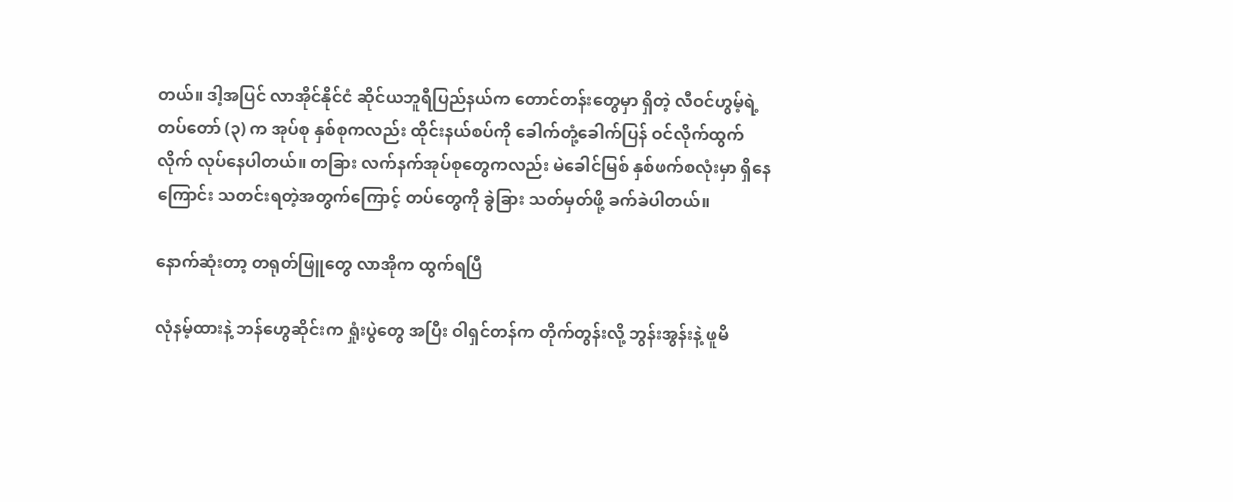တယ်။ ဒါ့အပြင် လာအိုင်နိုင်ငံ ဆိုင်ယဘူရီပြည်နယ်က တောင်တန်းတွေမှာ ရှိတဲ့ လီဝင်ဟွမ့်ရဲ့ တပ်တော် (၃) က အုပ်စု နှစ်စုကလည်း ထိုင်းနယ်စပ်ကို ခေါက်တုံ့ခေါက်ပြန် ဝင်လိုက်ထွက်လိုက် လုပ်နေပါတယ်။ တခြား လက်နက်အုပ်စုတွေကလည်း မဲခေါင်မြစ် နှစ်ဖက်စလုံးမှာ ရှိနေကြောင်း သတင်းရတဲ့အတွက်ကြောင့် တပ်တွေကို ခွဲခြား သတ်မှတ်ဖို့ ခက်ခဲပါတယ်။

နောက်ဆုံးတာ့ တရုတ်ဖြူတွေ လာအိုက ထွက်ရပြီ

လုံနမ့်ထားနဲ့ ဘန်ဟွေဆိုင်းက ရှုံးပွဲတွေ အပြီး ဝါရှင်တန်က တိုက်တွန်းလို့ ဘွန်းအွန်းနဲ့ ဖူမိ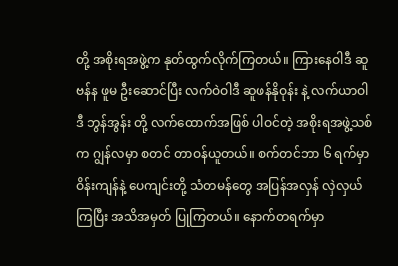တို့ အစိုးရအဖွဲ့က နုတ်ထွက်လိုက်ကြတယ်။ ကြားနေဝါဒီ ဆူဗန်န ဖူမ ဦးဆောင်ပြီး လက်ဝဲဝါဒီ ဆူဖန်နိုဝုန်း နဲ့ လက်ယာဝါဒီ ဘွန်အွန်း တို့ လက်ထောက်အဖြစ် ပါဝင်တဲ့ အစိုးရအဖွဲ့သစ်က ဂျွန်လမှာ စတင် တာဝန်ယူတယ်။ စက်တင်ဘာ ၆ ရက်မှာ ဝိန်းကျန်နဲ့ ပေကျင်းတို့ သံတမန်တွေ အပြန်အလှန် လှဲလှယ်ကြပြီး အသိအမှတ် ပြုကြတယ်။ နောက်တရက်မှာ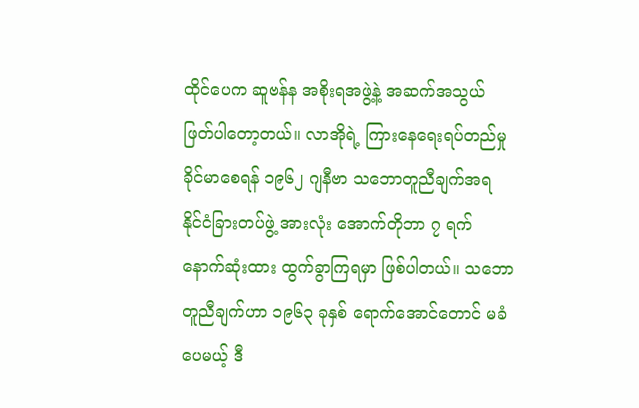ထိုင်ပေက ဆူဗန်န အစိုးရအဖွဲ့နဲ့ အဆက်အသွယ် ဖြတ်ပါတော့တယ်။ လာအိုရဲ့ ကြားနေရေးရပ်တည်မှု ခိုင်မာစေရန် ၁၉၆၂ ဂျနီဗာ သဘောတူညီချက်အရ နိုင်ငံခြားတပ်ဖွဲ့ အားလုံး အောက်တိုဘာ ၇ ရက် နောက်ဆုံးထား ထွက်ခွာကြရမှာ ဖြစ်ပါတယ်။ သဘောတူညီချက်ဟာ ၁၉၆၃ ခုနှစ် ရောက်အောင်တောင် မခံပေမယ့် ဒီ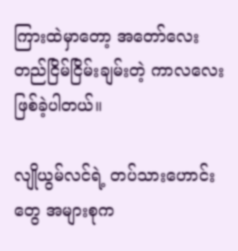ကြားထဲမှာတော့ အတော်လေး တည်ငြိမ်ငြိမ်းချမ်းတဲ့ ကာလလေး ဖြစ်ခဲ့ပါတယ်။

လျိုယွမ်လင်ရဲ့ တပ်သားဟောင်းတွေ အများစုက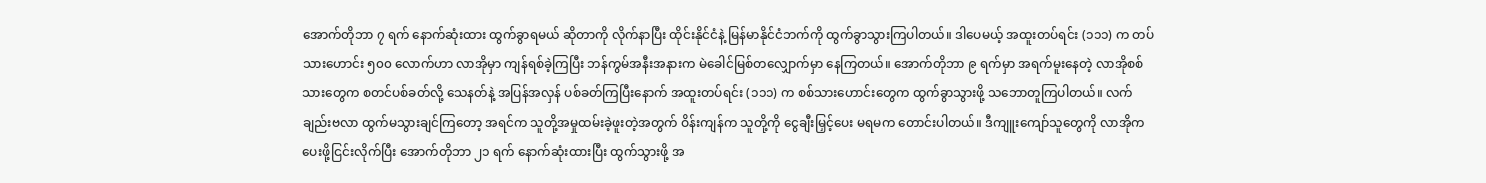အောက်တိုဘာ ၇ ရက် နောက်ဆုံးထား ထွက်ခွာရမယ် ဆိုတာကို လိုက်နာပြီး ထိုင်းနိုင်ငံနဲ့ မြန်မာနိုင်ငံဘက်ကို ထွက်ခွာသွားကြပါတယ်။ ဒါပေမယ့် အထူးတပ်ရင်း (၁၁၁) က တပ်သားဟောင်း ၅၀၀ လောက်ဟာ လာအိုမှာ ကျန်ရစ်ခဲ့ကြပြီး ဘန်ကွမ်အနီးအနားက မဲခေါင်မြစ်တလျှောက်မှာ နေကြတယ်။ အောက်တိုဘာ ၉ ရက်မှာ အရက်မူးနေတဲ့ လာအိုစစ်သားတွေက စတင်ပစ်ခတ်လို့ သေနတ်နဲ့ အပြန်အလှန် ပစ်ခတ်ကြပြီးနောက် အထူးတပ်ရင်း (၁၁၁) က စစ်သားဟောင်းတွေက ထွက်ခွာသွားဖို့ သဘောတူကြပါတယ်။ လက်ချည်းဗလာ ထွက်မသွားချင်ကြတော့ အရင်က သူတို့အမှုထမ်းခဲ့ဖူးတဲ့အတွက် ဝိန်းကျန်က သူတို့ကို ငွေချီးမြှင့်ပေး မရမက တောင်းပါတယ်။ ဒီကျူးကျော်သူတွေကို လာအိုက ပေးဖို့ငြင်းလိုက်ပြီး အောက်တိုဘာ ၂၁ ရက် နောက်ဆုံးထားပြီး ထွက်သွားဖို့ အ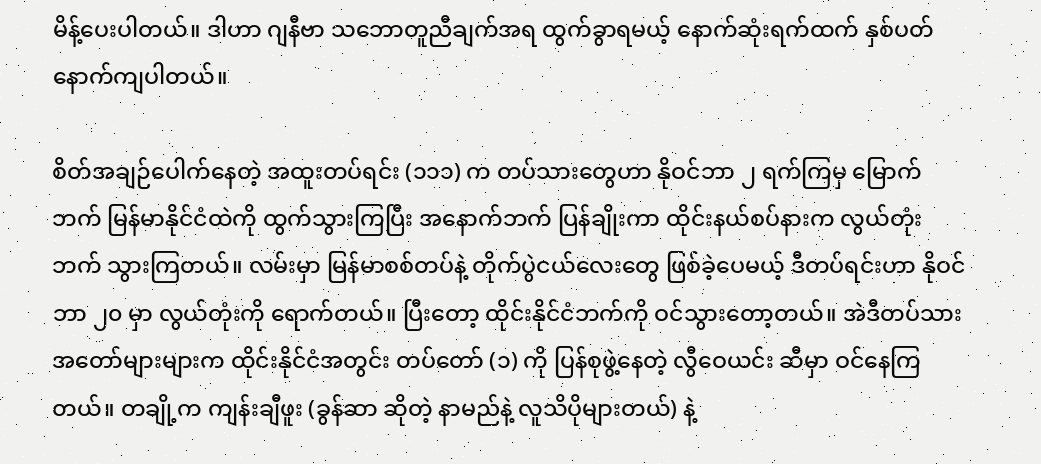မိန့်ပေးပါတယ်။ ဒါဟာ ဂျနီဗာ သဘောတူညီချက်အရ ထွက်ခွာရမယ့် နောက်ဆုံးရက်ထက် နှစ်ပတ် နောက်ကျပါတယ်။

စိတ်အချဉ်ပေါက်နေတဲ့ အထူးတပ်ရင်း (၁၁၁) က တပ်သားတွေဟာ နိုဝင်ဘာ ၂ ရက်ကြမှ မြောက်ဘက် မြန်မာနိုင်ငံထဲကို ထွက်သွားကြပြီး အနောက်ဘက် ပြန်ချိုးကာ ထိုင်းနယ်စပ်နားက လွယ်တုံးဘက် သွားကြတယ်။ လမ်းမှာ မြန်မာစစ်တပ်နဲ့ တိုက်ပွဲငယ်လေးတွေ ဖြစ်ခဲ့ပေမယ့် ဒီတပ်ရင်းဟာ နိုဝင်ဘာ ၂၀ မှာ လွယ်တုံးကို ရောက်တယ်။ ပြီးတော့ ထိုင်းနိုင်ငံဘက်ကို ဝင်သွားတော့တယ်။ အဲဒီတပ်သား အတော်များများက ထိုင်းနိုင်ငံအတွင်း တပ်တော် (၁) ကို ပြန်စုဖွဲ့နေတဲ့ လွီဝေယင်း ဆီမှာ ဝင်နေကြတယ်။ တချို့က ကျန်းချီဖူး (ခွန်ဆာ ဆိုတဲ့ နာမည်နဲ့ လူသိပိုများတယ်) နဲ့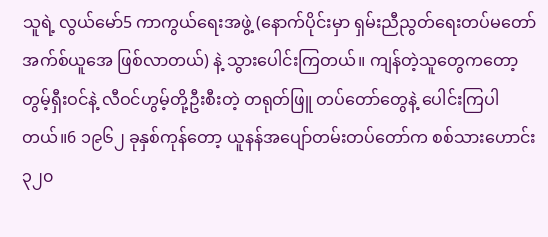သူရဲ့ လွယ်မော်5 ကာကွယ်ရေးအဖွဲ့ (နောက်ပိုင်းမှာ ရှမ်းညီညွတ်ရေးတပ်မတော် အက်စ်ယူအေ ဖြစ်လာတယ်) နဲ့ သွားပေါင်းကြတယ်။ ကျန်တဲ့သူတွေကတော့ တွမ့်ရှီးဝင်နဲ့ လီဝင်ဟွမ့်တို့ဦးစီးတဲ့ တရုတ်ဖြူ တပ်တော်တွေနဲ့ ပေါင်းကြပါတယ်။6 ၁၉၆၂ ခုနှစ်ကုန်တော့ ယူနန်အပျော်တမ်းတပ်တော်က စစ်သားဟောင်း ၃၂၀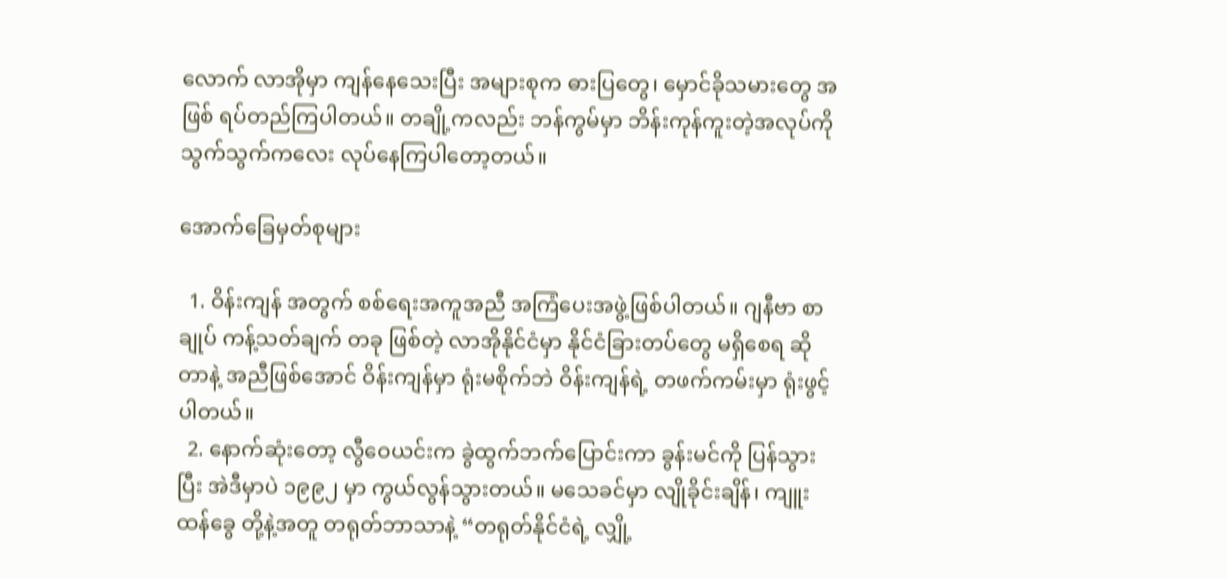လောက် လာအိုမှာ ကျန်နေသေးပြီး အများစုက ဓားပြတွေ၊ မှောင်ခိုသမားတွေ အဖြစ် ရပ်တည်ကြပါတယ်။ တချို့ကလည်း ဘန်ကွမ်မှာ ဘိန်းကုန်ကူးတဲ့အလုပ်ကို သွက်သွက်ကလေး လုပ်နေကြပါတော့တယ်။

အောက်ခြေမှတ်စုများ

  1. ဝိန်းကျန် အတွက် စစ်ရေးအကူအညီ အကြံပေးအဖွဲ့ဖြစ်ပါတယ်။ ဂျနီဗာ စာချုပ် ကန့်သတ်ချက် တခု ဖြစ်တဲ့ လာအိုနိုင်ငံမှာ နိုင်ငံခြားတပ်တွေ မရှိစေရ ဆိုတာနဲ့ အညီဖြစ်အောင် ဝိန်းကျန်မှာ ရုံးမစိုက်ဘဲ ဝိန်းကျန်ရဲ့ တဖက်ကမ်းမှာ ရုံးဖွင့်ပါတယ်။
  2. နောက်ဆုံးတော့ လွီဝေယင်းက ခွဲထွက်ဘက်ပြောင်းကာ ခွန်းမင်ကို ပြန်သွားပြီး အဲဒီမှာပဲ ၁၉၉၂ မှာ ကွယ်လွန်သွားတယ်။ မသေခင်မှာ လျိုခိုင်းချိန်၊ ကျူးထန်ခွေ တို့နဲ့အတူ တရုတ်ဘာသာနဲ့ “တရုတ်နိုင်ငံရဲ့ လျှို့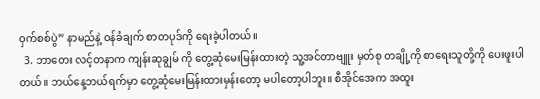ဝှက်စစ်ပွဲ” နာမည်နဲ့ ဝန်ခံချက် စာတပုဒ်ကို ရေးခဲ့ပါတယ်။
  3. ဘာတေး လင့်တနာက ကျန်းဆုချွမ် ကို တွေ့ဆုံမေးမြန်းထားတဲ့ သူ့အင်တာဗျူး မှတ်စု တချို့ကို စာရေးသူတို့ကို ပေးဖူးပါတယ်။ ဘယ်နေ့ဘယ်ရက်မှာ တွေ့ဆုံမေးမြန်းထားမှန်းတော့ မပါတော့ပါဘူး။ စီအိုင်အေက အထူး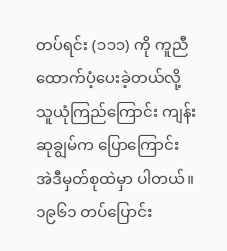တပ်ရင်း (၁၁၁) ကို ကူညီထောက်ပံ့ပေးခဲ့တယ်လို့ သူယုံကြည်ကြောင်း ကျန်းဆုချွမ်က ပြောကြောင်း အဲဒီမှတ်စုထဲမှာ ပါတယ်။ ၁၉၆၁ တပ်ပြောင်း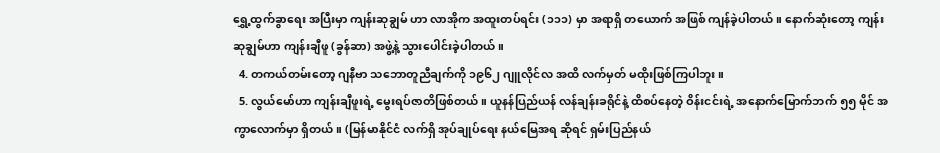ရွှေ့ထွက်ခွာရေး အပြီးမှာ ကျန်းဆုချွမ် ဟာ လာအိုက အထူးတပ်ရင်း (၁၁၁) မှာ အရာရှိ တယောက် အဖြစ် ကျန်ခဲ့ပါတယ်။ နောက်ဆုံးတော့ ကျန်းဆုချွမ်ဟာ ကျန်းချီဖူ (ခွန်ဆာ) အဖွဲ့နဲ့ သွားပေါင်းခဲ့ပါတယ်။
  4. တကယ်တမ်းတော့ ဂျနီဗာ သဘောတူညီချက်ကို ၁၉၆၂ ဂျူလိုင်လ အထိ လက်မှတ် မထိုးဖြစ်ကြပါဘူး။
  5. လွယ်မော်ဟာ ကျန်းချီဖူးရဲ့ မွေးရပ်ဇာတိဖြစ်တယ်။ ယူနန်ပြည်ယန် လန်ချန်းခရိုင်နဲ့ ထိစပ်နေတဲ့ ဝိန်းငင်းရဲ့ အနောက်မြောက်ဘက် ၅၅ မိုင် အကွာလောက်မှာ ရှိတယ်။ (မြန်မာနိုင်ငံ လက်ရှိ အုပ်ချုပ်ရေး နယ်မြေအရ ဆိုရင် ရှမ်းပြည်နယ်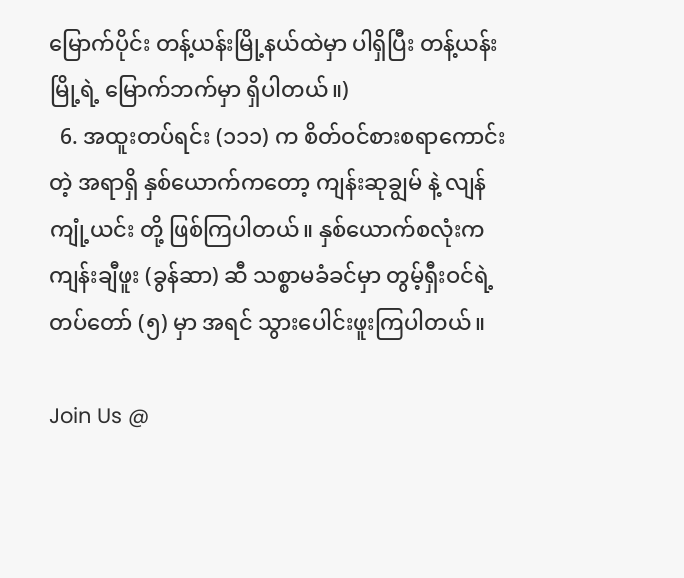မြောက်ပိုင်း တန့်ယန်းမြို့နယ်ထဲမှာ ပါရှိပြီး တန့်ယန်းမြို့ရဲ့ မြောက်ဘက်မှာ ရှိပါတယ်။)
  6. အထူးတပ်ရင်း (၁၁၁) က စိတ်ဝင်စားစရာကောင်းတဲ့ အရာရှိ နှစ်ယောက်ကတော့ ကျန်းဆုချွမ် နဲ့ လျန်ကျုံ့ယင်း တို့ ဖြစ်ကြပါတယ်။ နှစ်ယောက်စလုံးက ကျန်းချီဖူး (ခွန်ဆာ) ဆီ သစ္စာမခံခင်မှာ တွမ့်ရှီးဝင်ရဲ့ တပ်တော် (၅) မှာ အရင် သွားပေါင်းဖူးကြပါတယ်။

Join Us @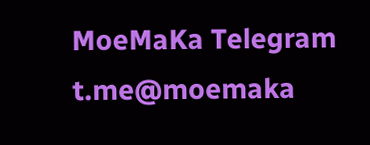MoeMaKa Telegram
t.me@moemaka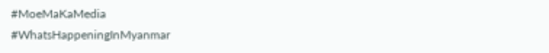#MoeMaKaMedia
#WhatsHappeningInMyanmar